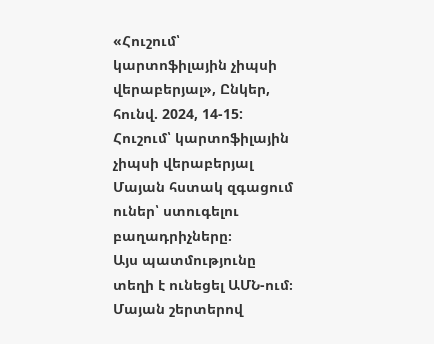«Հուշում՝ կարտոֆիլային չիպսի վերաբերյալ», Ընկեր, հունվ. 2024, 14-15:
Հուշում՝ կարտոֆիլային չիպսի վերաբերյալ
Մայան հստակ զգացում ուներ՝ ստուգելու բաղադրիչները։
Այս պատմությունը տեղի է ունեցել ԱՄՆ-ում։
Մայան շերտերով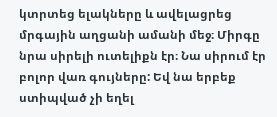կտրտեց ելակները և ավելացրեց մրգային աղցանի ամանի մեջ։ Միրգը նրա սիրելի ուտելիքն էր։ Նա սիրում էր բոլոր վառ գույները: Եվ նա երբեք ստիպված չի եղել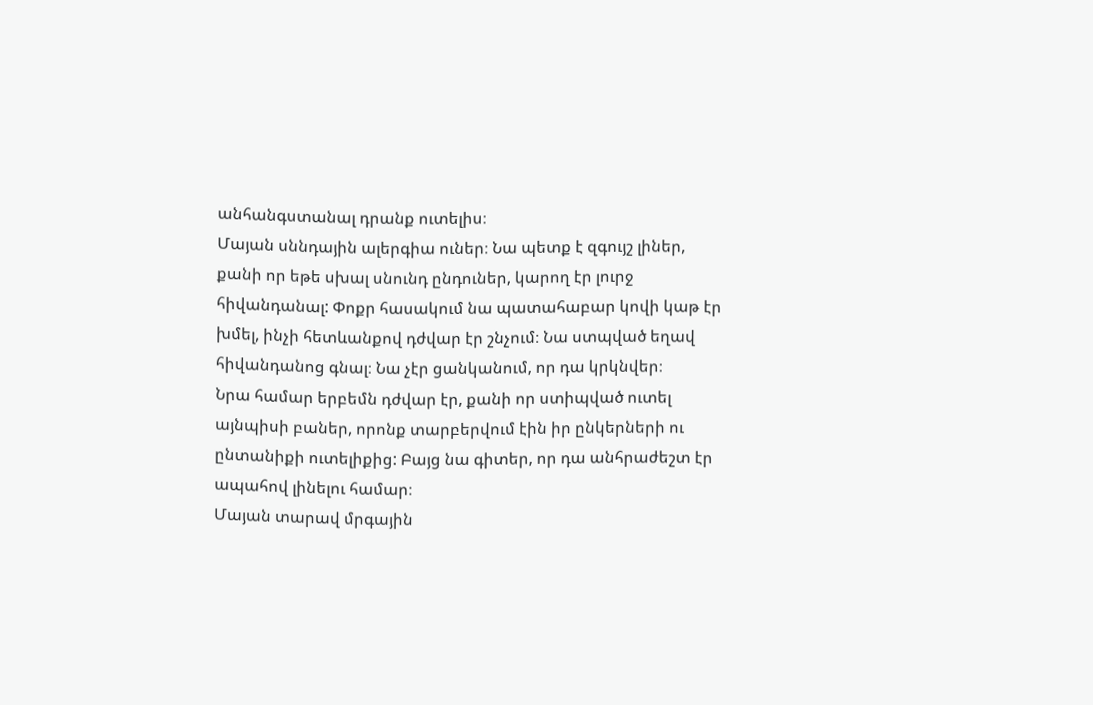անհանգստանալ դրանք ուտելիս։
Մայան սննդային ալերգիա ուներ։ Նա պետք է զգույշ լիներ, քանի որ եթե սխալ սնունդ ընդուներ, կարող էր լուրջ հիվանդանալ: Փոքր հասակում նա պատահաբար կովի կաթ էր խմել, ինչի հետևանքով դժվար էր շնչում։ Նա ստպված եղավ հիվանդանոց գնալ։ Նա չէր ցանկանում, որ դա կրկնվեր։
Նրա համար երբեմն դժվար էր, քանի որ ստիպված ուտել այնպիսի բաներ, որոնք տարբերվում էին իր ընկերների ու ընտանիքի ուտելիքից: Բայց նա գիտեր, որ դա անհրաժեշտ էր ապահով լինելու համար։
Մայան տարավ մրգային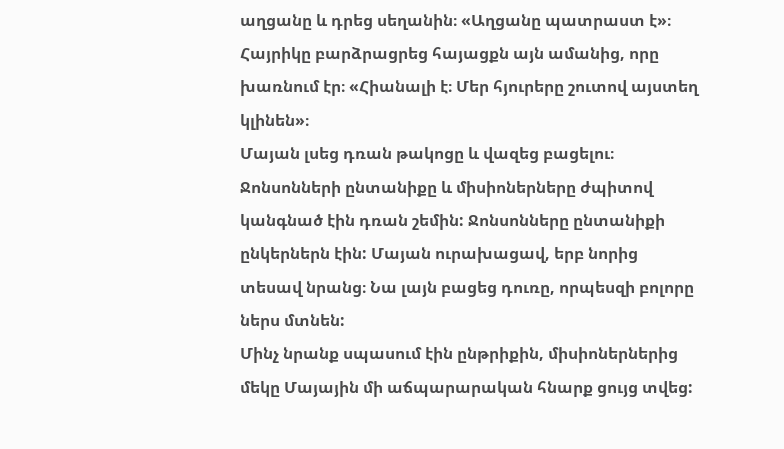աղցանը և դրեց սեղանին։ «Աղցանը պատրաստ է»։
Հայրիկը բարձրացրեց հայացքն այն ամանից, որը խառնում էր։ «Հիանալի է։ Մեր հյուրերը շուտով այստեղ կլինեն»։
Մայան լսեց դռան թակոցը և վազեց բացելու։ Ջոնսոնների ընտանիքը և միսիոներները ժպիտով կանգնած էին դռան շեմին: Ջոնսոնները ընտանիքի ընկերներն էին: Մայան ուրախացավ, երբ նորից տեսավ նրանց։ Նա լայն բացեց դուռը, որպեսզի բոլորը ներս մտնեն:
Մինչ նրանք սպասում էին ընթրիքին, միսիոներներից մեկը Մայային մի աճպարարական հնարք ցույց տվեց: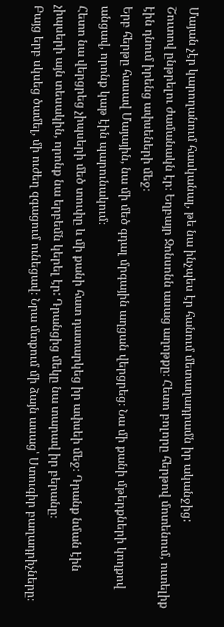Մայան չէր կարողանում հասկանալ, թե նա ինչպես էր հանում մետաղադրամն իր ականջից:
Շուտով ընթրելու ժամանակն էր։ Եղբայր Ջոնսոնն ասաց աղոթքը։ Հետո բոլորը հերթով մոտենում, ուտելիք էին դնում իրենց ափսեների մեջ։
Երբ հերթը հասավ Մայային, նա մի մեծ գդալ մրգային աղցան վերցրեց։ Նա մի քանի մթերքների կողքով անցավ, որոնք կաթ էին պարունակում։
Հետո նա վերցրեց չիպսերի մեծ տուփը և մի քանի հատ դատարկեց իր ափսեի մեջ։ Դրանք նման էին չիպսերի այն տեսակին, որոնք նա երբեմն կերել էր: Դրանցից մեկը նա տարավ իր բերանը։
Բայց երբ սկսեց ծամել, մի ուժեղ զգացում ունեցավ։ Նրա մտքում մի ձայն ասաց՝ Ստուգիր բաղադրիչները։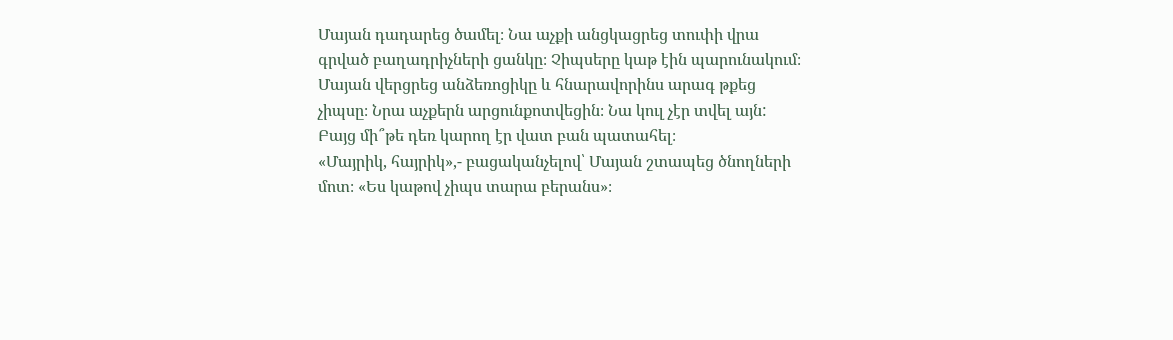Մայան դադարեց ծամել։ Նա աչքի անցկացրեց տուփի վրա գրված բաղադրիչների ցանկը։ Չիպսերը կաթ էին պարունակում։
Մայան վերցրեց անձեռոցիկը և հնարավորինս արագ թքեց չիպսը։ Նրա աչքերն արցունքոտվեցին։ Նա կուլ չէր տվել այն: Բայց մի՞թե դեռ կարող էր վատ բան պատահել։
«Մայրիկ, հայրիկ»,- բացականչելով՝ Մայան շտապեց ծնողների մոտ։ «Ես կաթով չիպս տարա բերանս»։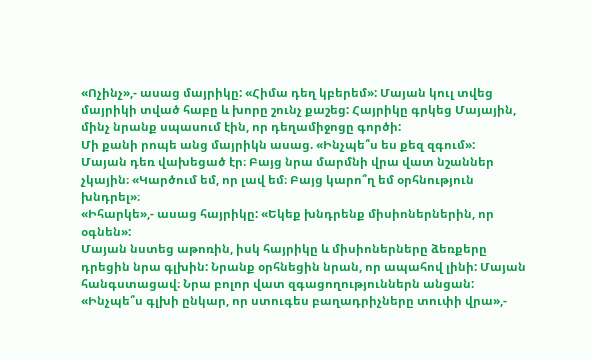«Ոչինչ»,- ասաց մայրիկը: «Հիմա դեղ կբերեմ»: Մայան կուլ տվեց մայրիկի տված հաբը և խորը շունչ քաշեց: Հայրիկը գրկեց Մայային, մինչ նրանք սպասում էին, որ դեղամիջոցը գործի:
Մի քանի րոպե անց մայրիկն ասաց. «Ինչպե՞ս ես քեզ զգում»:
Մայան դեռ վախեցած էր։ Բայց նրա մարմնի վրա վատ նշաններ չկային։ «Կարծում եմ, որ լավ եմ։ Բայց կարո՞ղ եմ օրհնություն խնդրել»։
«Իհարկե»,- ասաց հայրիկը: «Եկեք խնդրենք միսիոներներին, որ օգնեն»:
Մայան նստեց աթոռին, իսկ հայրիկը և միսիոներները ձեռքերը դրեցին նրա գլխին: Նրանք օրհնեցին նրան, որ ապահով լինի: Մայան հանգստացավ։ Նրա բոլոր վատ զգացողություններն անցան:
«Ինչպե՞ս գլխի ընկար, որ ստուգես բաղադրիչները տուփի վրա»,-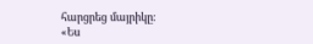հարցրեց մայրիկը։
«Ես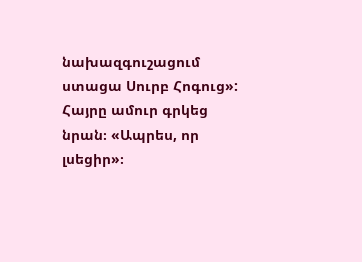նախազգուշացում ստացա Սուրբ Հոգուց»:
Հայրը ամուր գրկեց նրան։ «Ապրես, որ լսեցիր»։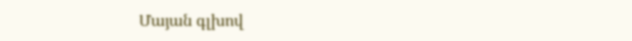Մայան գլխով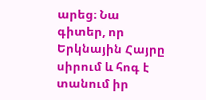արեց։ Նա գիտեր, որ Երկնային Հայրը սիրում և հոգ է տանում իր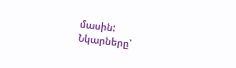մասին:
Նկարները՝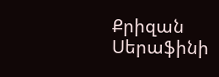Քրիզան Սերաֆինի